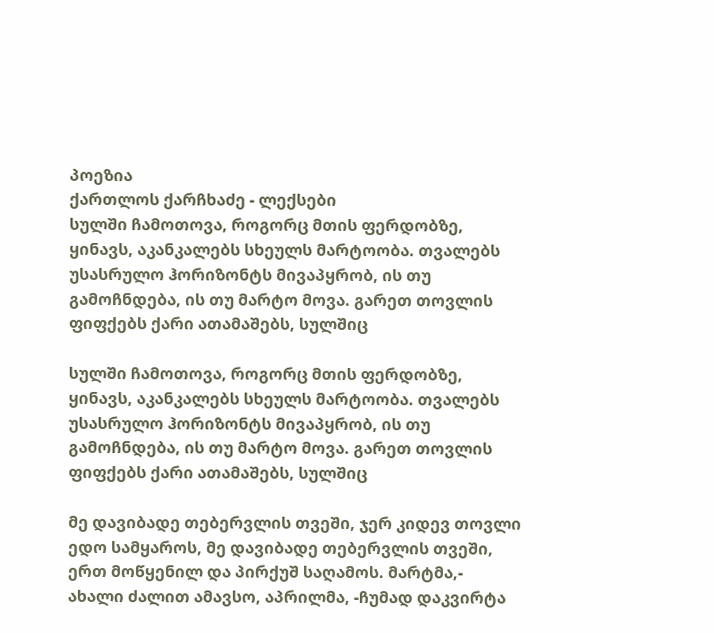პოეზია
ქართლოს ქარჩხაძე - ლექსები
სულში ჩამოთოვა, როგორც მთის ფერდობზე, ყინავს, აკანკალებს სხეულს მარტოობა. თვალებს უსასრულო ჰორიზონტს მივაპყრობ, ის თუ გამოჩნდება, ის თუ მარტო მოვა. გარეთ თოვლის ფიფქებს ქარი ათამაშებს, სულშიც

სულში ჩამოთოვა, როგორც მთის ფერდობზე, ყინავს, აკანკალებს სხეულს მარტოობა. თვალებს უსასრულო ჰორიზონტს მივაპყრობ, ის თუ გამოჩნდება, ის თუ მარტო მოვა. გარეთ თოვლის ფიფქებს ქარი ათამაშებს, სულშიც

მე დავიბადე თებერვლის თვეში, ჯერ კიდევ თოვლი ედო სამყაროს, მე დავიბადე თებერვლის თვეში, ერთ მოწყენილ და პირქუშ საღამოს. მარტმა,- ახალი ძალით ამავსო, აპრილმა, -ჩუმად დაკვირტა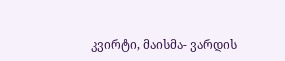კვირტი, მაისმა- ვარდის